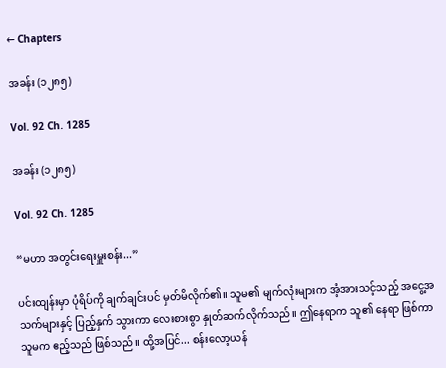← Chapters

အခန်း (၁၂၈၅)

Vol. 92 Ch. 1285

အခန်း (၁၂၈၅)

Vol. 92 Ch. 1285

“မဟာ အတွင်းရေးမှူးစန်း...”

ပင်းထျန်းမှာ ပုံရိပ်ကို ချက်ချင်းပင် မှတ်မိလိုက်၏။ သူမ၏ မျက်လုံးများက အံ့အားသင့်သည့် အငွေ့အသက်များနှင့် ပြည့်နှက် သွားကာ လေးစားစွာ နှုတ်ဆက်လိုက်သည်။ ဤနေရာက သူ၏ နေရာ ဖြစ်ကာ သူမက ဧည့်သည် ဖြစ်သည်။ ထို့အပြင်... စန်းလော့ယန်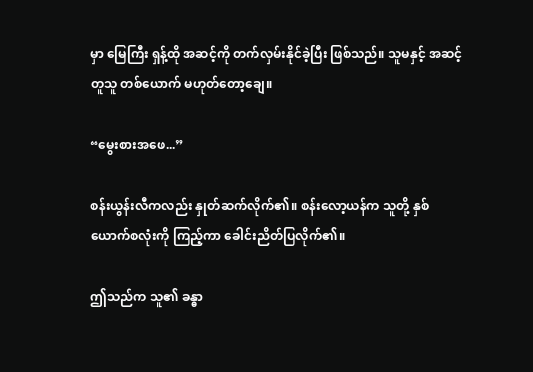မှာ မြေကြီး ရှန့်ထို အဆင့်ကို တက်လှမ်းနိုင်ခဲ့ပြီး ဖြစ်သည်။ သူမနှင့် အဆင့်တူသူ တစ်ယောက် မဟုတ်တော့ချေ။

“မွေးစားအဖေ...”

စန်းယွန်းလီကလည်း နှုတ်ဆက်လိုက်၏။ စန်းလော့ယန်က သူတို့ နှစ်ယောက်စလုံးကို ကြည့်ကာ ခေါင်းညိတ်ပြလိုက်၏။

ဤသည်က သူ၏ ခန္ဓာ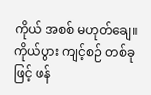ကိုယ် အစစ် မဟုတ်ချေ။ ကိုယ်ပွား ကျင့်စဉ် တစ်ခုဖြင့် ဖန်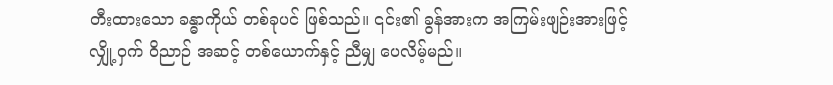တီးထားသော ခန္ဓာကိုယ် တစ်ခုပင် ဖြစ်သည်။ ၎င်း၏ ခွန်အားက အကြမ်းဖျဉ်းအားဖြင့် လျှို့ဝှက် ဝိညာဉ် အဆင့် တစ်ယောက်နှင့် ညီမျှ ပေလိမ့်မည်။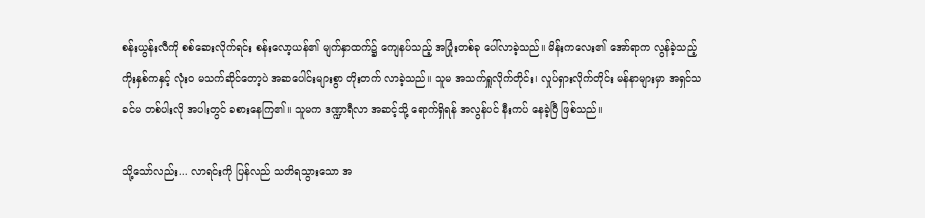စန်းယွန်းလီကို စစ်ဆေးလိုက်ရင်း စန်းလော့ယန်၏ မျက်နှာထက်၌ ကျေနပ်သည့် အပြုံးတစ်ခု ပေါ်လာခဲ့သည်။ မိန်းကလေး၏ အော်ရာက လွန်ခဲ့သည့် ကိုးနှစ်ကနှင့် လုံးဝ မသက်ဆိုင်တော့ပဲ အဆပေါင်းများစွာ တိုးတက် လာခဲ့သည်။ သူမ အသက်ရှူလိုက်တိုင်း၊ လှုပ်ရှားလိုက်တိုင်း မန်နာများမှာ အရှင်သခင်မ တစ်ပါးလို အပါးတွင် ခစားနေကြ၏။ သူမက ဒဏ္ဍာရီလာ အဆင့်သို့ ရောက်ရှိရန် အလွန်ပင် နီးကပ် နေခဲ့ပြီ ဖြစ်သည်။

သို့သော်လည်း... လာရင်းကို ပြန်လည် သတိရသွားသော အ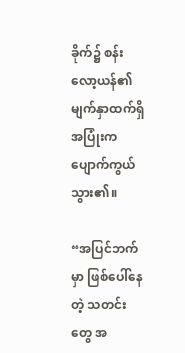ခိုက်၌ စန်းလော့ယန်၏ မျက်နှာထက်ရှိ အပြုံးက ပျောက်ကွယ် သွား၏။

“အပြင်ဘက်မှာ ဖြစ်ပေါ်နေတဲ့ သတင်းတွေ အ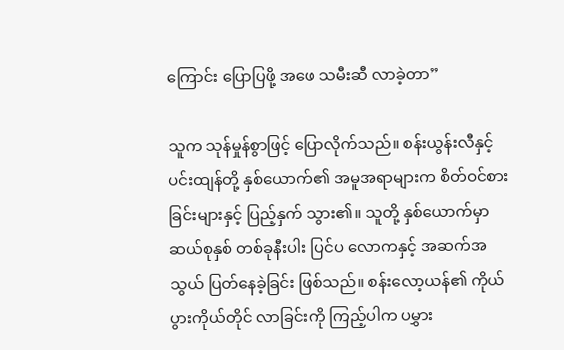ကြောင်း ပြောပြဖို့ အဖေ သမီးဆီ လာခဲ့တာ”

သူက သုန်မှုန်စွာဖြင့် ပြောလိုက်သည်။ စန်းယွန်းလီနှင့် ပင်းထျန်တို့ နှစ်ယောက်၏ အမူအရာများက စိတ်ဝင်စားခြင်းများနှင့် ပြည့်နှက် သွား၏။ သူတို့ နှစ်ယောက်မှာ ဆယ်စုနှစ် တစ်ခုနီးပါး ပြင်ပ လောကနှင့် အဆက်အသွယ် ပြတ်နေခဲ့ခြင်း ဖြစ်သည်။ စန်းလော့ယန်၏ ကိုယ်ပွားကိုယ်တိုင် လာခြင်းကို ကြည့်ပါက ပမွှား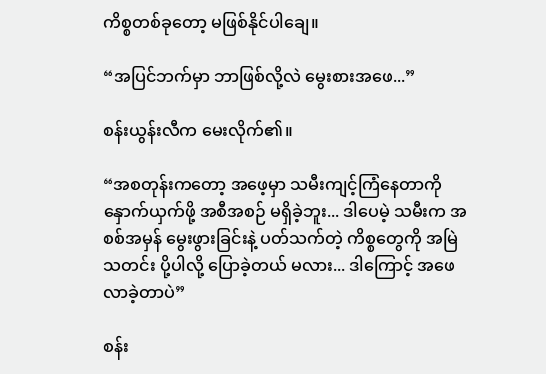ကိစ္စတစ်ခုတော့ မဖြစ်နိုင်ပါချေ။

“အပြင်ဘက်မှာ ဘာဖြစ်လို့လဲ မွေးစားအဖေ...”

စန်းယွန်းလီက မေးလိုက်၏။

“အစတုန်းကတော့ အဖေ့မှာ သမီးကျင့်ကြံနေတာကို နှောက်ယှက်ဖို့ အစီအစဉ် မရှိခဲ့ဘူး... ဒါပေမဲ့ သမီးက အစစ်အမှန် မွေးဖွားခြင်းနဲ့ ပတ်သက်တဲ့ ကိစ္စတွေကို အမြဲ သတင်း ပို့ပါလို့ ပြောခဲ့တယ် မလား... ဒါ‌ကြောင့် အဖေ လာခဲ့တာပဲ”

စန်း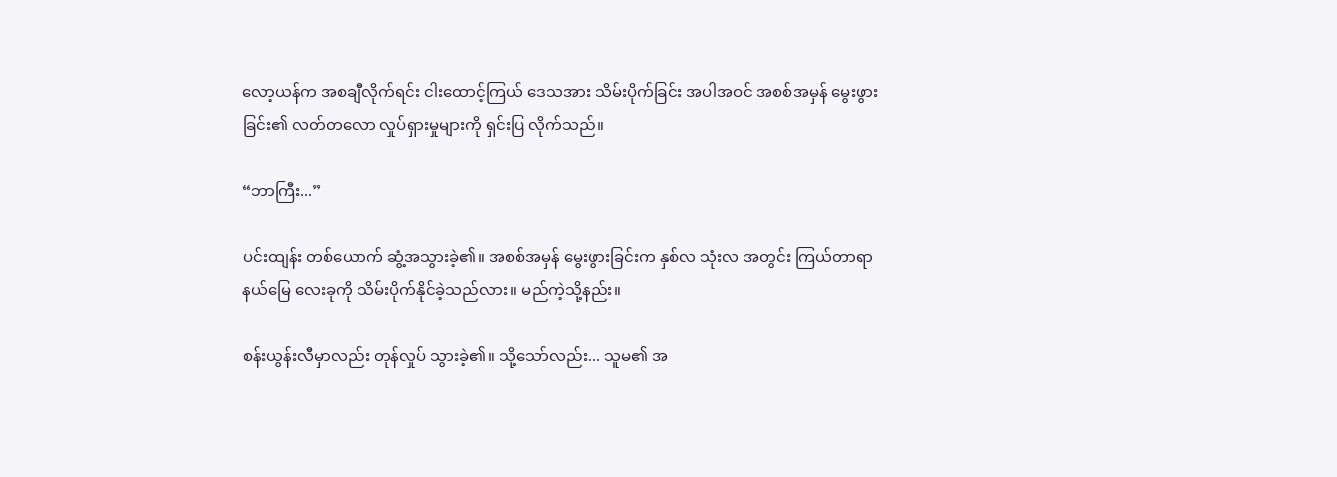လော့ယန်က အစချီလိုက်ရင်း ငါး‌ထောင့်ကြယ် ဒေသအား သိမ်းပိုက်ခြင်း အပါအဝင် အစစ်အမှန် မွေးဖွားခြင်း၏ လတ်တလော လှုပ်ရှားမှုများကို ရှင်းပြ လိုက်သည်။

“ဘာကြီး...”

ပင်းထျန်း တစ်ယောက် ဆွံ့အသွားခဲ့၏။ အစစ်အမှန် မွေးဖွားခြင်းက နှစ်လ သုံးလ အတွင်း ကြယ်တာရာ နယ်မြေ လေးခုကို သိမ်းပိုက်နိုင်ခဲ့သည်လား။ မည်ကဲ့သို့နည်း။

စန်းယွန်းလီမှာလည်း တုန်လှုပ် သွားခဲ့၏။ သို့သော်လည်း... သူမ၏ အ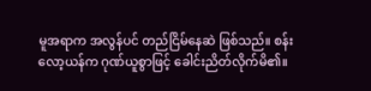မူအရာက အလွန်ပင် တည်ငြိမ်နေဆဲ ဖြစ်သည်။ စန်းလော့ယန်က ဂုဏ်ယူစွာဖြင့် ခေါင်းညိတ်လိုက်မိ၏။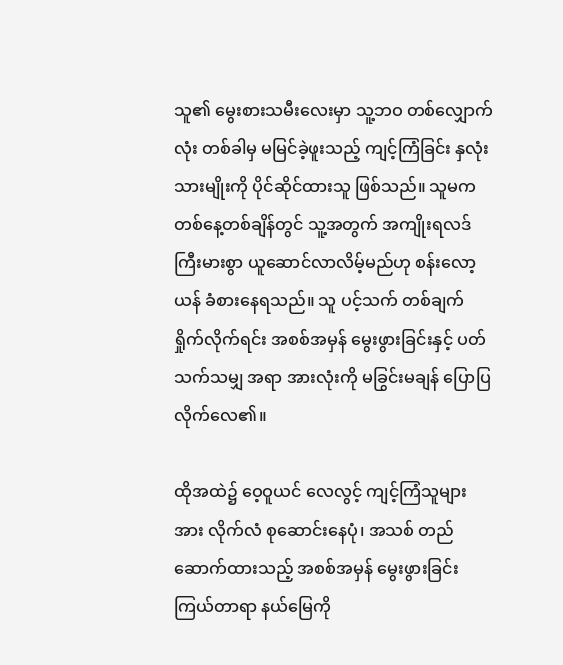သူ၏ မွေးစားသမီးလေးမှာ သူ့ဘဝ တစ်လျှောက်လုံး တစ်ခါမှ မမြင်ခဲ့ဖူးသည့် ကျင့်ကြံခြင်း နှလုံးသားမျိုးကို ပိုင်ဆိုင်ထားသူ ဖြစ်သည်။ သူမက တစ်နေ့တစ်ချိန်တွင် သူ့အတွက် အကျိုးရလဒ် ကြီးမားစွာ ယူဆောင်လာလိမ့်မည်ဟု စန်းလော့ယန် ခံစားနေရသည်။ သူ ပင့်သက် တစ်ချက် ရှိုက်လိုက်ရင်း အစစ်အမှန် မွေးဖွားခြင်းနှင့် ပတ်သက်သမျှ အရာ အားလုံးကို မခြွင်းမချန် ပြောပြလိုက်လေ၏။

ထိုအထဲ၌ ဝေ့ဝူယင် လေလွင့် ကျင့်ကြံသူများအား လိုက်လံ စုဆောင်းနေပုံ၊ အသစ် တည်ဆောက်ထားသည့် အစစ်အမှန် မွေးဖွားခြင်း ကြယ်တာရာ နယ်မြေကို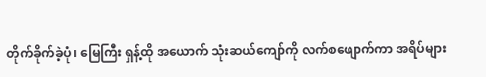တိုက်ခိုက်ခဲ့ပုံ၊ မြေကြီး ရှန့်ထို အယောက် သုံးဆယ်ကျော်ကို လက်စဖျောက်ကာ အရိပ်များ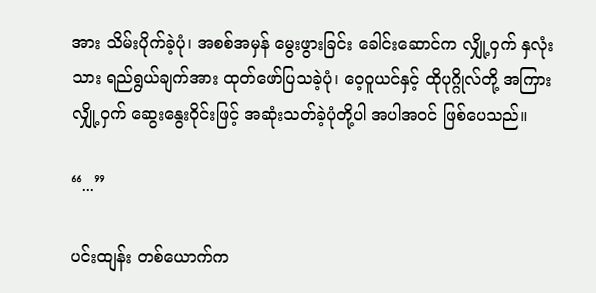အား သိမ်းပိုက်ခဲ့ပုံ၊ အစစ်အမှန် မွေးဖွားခြင်း ခေါင်းဆောင်က လျှို့ဝှက် နှလုံးသား ရည်ရွယ်ချက်အား ထုတ်ဖော်ပြသခဲ့ပုံ၊ ‌ဝေ့ဝူယင်နှင့် ထိုပုဂ္ဂိုလ်တို့ အကြား လျှို့ဝှက် ဆွေးနွေးဝိုင်းဖြင့် အဆုံးသတ်ခဲ့ပုံတို့ပါ အပါအဝင် ဖြစ်ပေသည်။

“...”

ပင်းထျန်း တစ်ယောက်က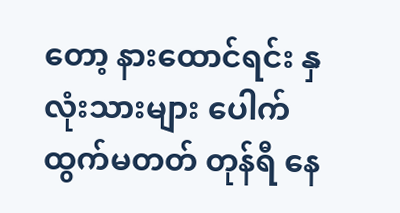တော့ နားထောင်ရင်း နှလုံးသားများ ပေါက်ထွက်မတတ် တုန်ရီ နေ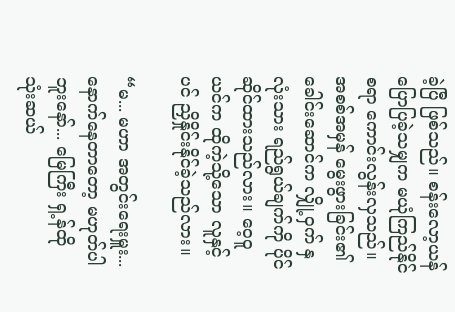ခဲ့ပြီ ဖြစ်သည်။ စန်းလော့ယန် ပြောပြခဲ့သမျှက မယုံကြည်နိုင်စရာ ကောင်းလွန်းလှသည်။ အစစ်အမှန် မွေးဖွားခြင်း၏ ခေါင်းဆောင်က လျှို့ဝှက် နှလုံးသား ရည်ရွယ်ချက်ကို ပိုင်ဆိုင်ထားသည်လား။ ဝေ့ဝူယင်က ထိုကဲ့သို့သော လူနှင့်ပင် ညှိနှိုင်းနိုင်ခဲ့သည်လား။

“မ... မဟာ အတွင်းရေးမှူး... နောက်နေတာတော့ မဟုတ်ပါဘူးနော်... မြေကြီး ရှ့န်ထို သုံးဆယ်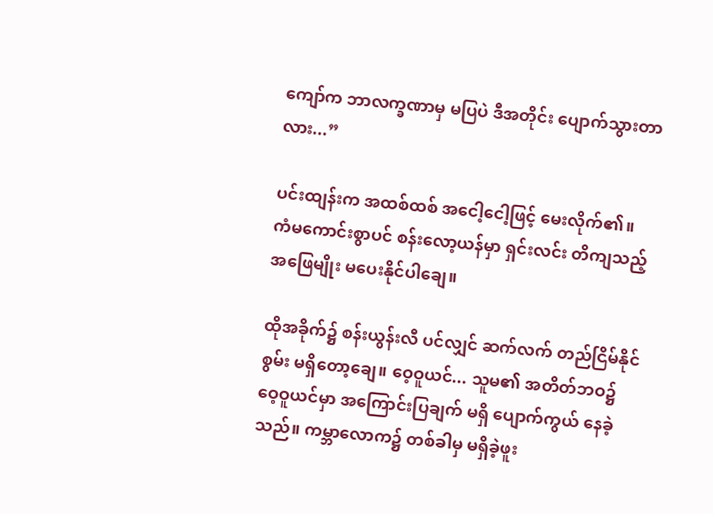ကျော်က ဘာလက္ခဏာမှ မပြပဲ ဒီအတိုင်း ပျောက်သွားတာလား...”

ပင်းထျန်းက အထစ်ထစ် အငေါ့ငေါ့ဖြင့် မေးလိုက်၏။ ကံမကောင်းစွာပင် စန်းလော့ယန်မှာ ရှင်းလင်း တိကျသည့် အဖြေမျိုး မပေးနိုင်ပါချေ။

ထိုအခိုက်၌ စန်းယွန်းလီ ပင်လျှင် ဆက်လက် တည်ငြိမ်နိုင်စွမ်း မရှိတော့ချေ။ ဝေ့ဝူယင်... သူမ၏ အတိတ်ဘဝ၌ ဝေ့ဝူယင်မှာ အကြောင်းပြချက် မရှိ ပျောက်ကွယ် နေခဲ့သည်။ ကမ္ဘာလောက၌ တစ်ခါမှ မရှိခဲ့ဖူး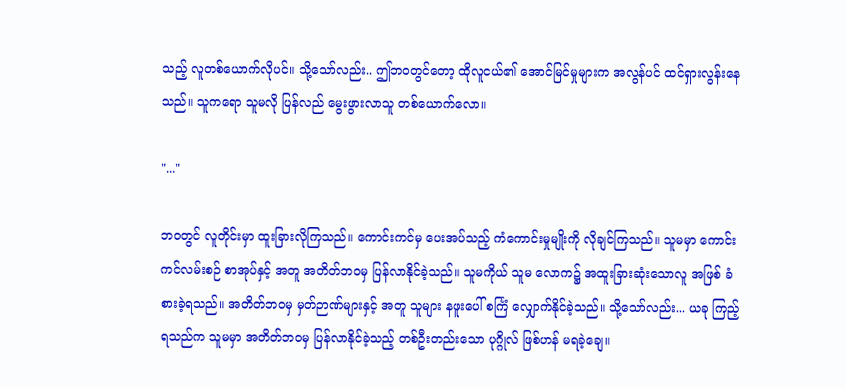သည့် လူတစ်ယောက်လိုပင်။ သို့သော်လည်း.. ဤဘဝတွင်တော့ ထိုလူငယ်၏ အောင်မြင်မှုများက အလွန်ပင် ထင်ရှားလွန်းနေသည်။ သူကရော သူမလို ပြန်လည် မွေးဖွားလာသူ တစ်ယောက်လော။

"..."

ဘဝတွင် လူတိုင်းမှာ ထူးခြားလိုကြသည်။ ကောင်းကင်မှ ပေးအပ်သည့် ကံကောင်းမှုမျိုးကို လိုချင်ကြသည်။ သူမမှာ ကောင်းကင်လမ်းစဉ် စာအုပ်နှင့် အတူ အတိတ်ဘဝမှ ပြန်လာနိုင်ခဲ့သည်။ သူမကိုယ် သူမ လောက၌ အထူးခြားဆုံးသောလူ အဖြစ် ခံစားခဲ့ရသည်။ အတိတ်ဘဝမှ မှတ်ဉာဏ်များနှင့် အတူ သူများ နဖူးပေါ် စင်္ကြံ လျှောက်နိုင်ခဲ့သည်။ သို့သော်လည်း... ယခု ကြည့်ရသည်က သူမမှာ အတိတ်ဘဝမှ ပြန်လာနိုင်ခဲ့သည့် တစ်ဦးတည်းသော ပုဂ္ဂိုလ် ဖြစ်ဟန် မရခဲ့ချေ။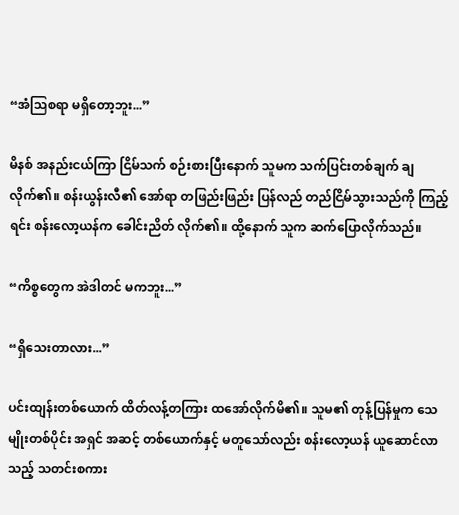“အံသြစရာ မရှိတော့ဘူး...”

မိနစ် အနည်းငယ်ကြာ ငြိမ်သက် စဉ်းစားပြီးနောက် သူမက သက်ပြင်းတစ်ချက် ချလိုက်၏။ စန်းယွန်းလီ၏ အော်ရာ တဖြည်းဖြည်း ပြန်လည် တည်ငြိမ်သွားသည်ကို ကြည့်ရင်း စန်းလော့ယန်က ခေါင်းညိတ် လိုက်၏။ ထို့နောက် သူက ဆက်ပြောလိုက်သည်။

“ကိစ္စတွေက အဲဒါတင် မကဘူး...”

“ရှိသေးတာလား...”

ပင်းထျန်းတစ်ယောက် ထိတ်လန့်တကြား ထအော်လိုက်မိ၏။ သူမ၏ တုန့်ပြန်မှုက သေမျိုးတစ်ပိုင်း အရှင် အဆင့် တစ်ယောက်နှင့် မတူသော်လည်း စန်းလော့ယန် ယူဆောင်လာသည့် သတင်းစကား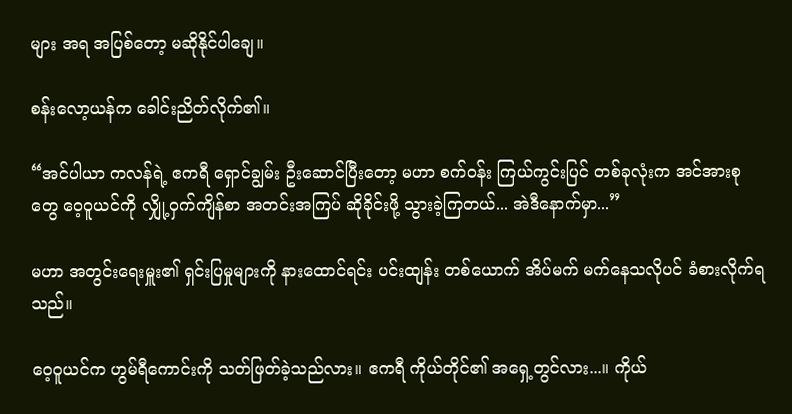များ အရ အပြစ်တော့ မဆိုနိုင်ပါချေ။

စန်းလော့ယန်က ခေါင်းညိတ်လိုက်၏။

“အင်ပါယာ ကလန်ရဲ့ ဧကရီ ရှောင်ချွမ်း ဦးဆောင်ပြီးတော့ မဟာ စက်ဝန်း ကြယ်ကွင်းပြင် တစ်ခုလုံးက အင်အားစုတွေ ဝေ့ဝူယင်ကို လျှို့ဝှက်ကျိန်စာ အတင်းအကြပ် ဆိုခိုင်းဖို့ သွားခဲ့ကြတယ်... အဲဒီနောက်မှာ...”

မဟာ အတွင်းရေးမှူး၏ ရှင်းပြမှုများကို နားထောင်ရင်း ပင်းထျန်း တစ်ယောက် အိပ်မက် မက်နေသလိုပင် ခံစားလိုက်ရသည်။

ဝေ့ဝူယင်က ဟွမ်ရီကောင်းကို သတ်ဖြတ်ခဲ့သည်လား။ ဧကရီ ကိုယ်တိုင်၏ အရှေ့တွင်လား...။ ကိုယ်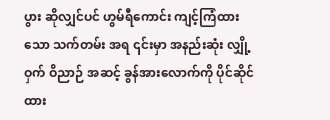ပွား ဆိုလျှင်ပင် ဟွမ်ရီကောင်း ကျင့်ကြံထားသော သက်တမ်း အရ ၎င်းမှာ အနည်းဆုံး လျှို့ဝှက် ဝိညာဉ် အဆင့် ခွန်အားလောက်ကို ပိုင်ဆိုင်ထား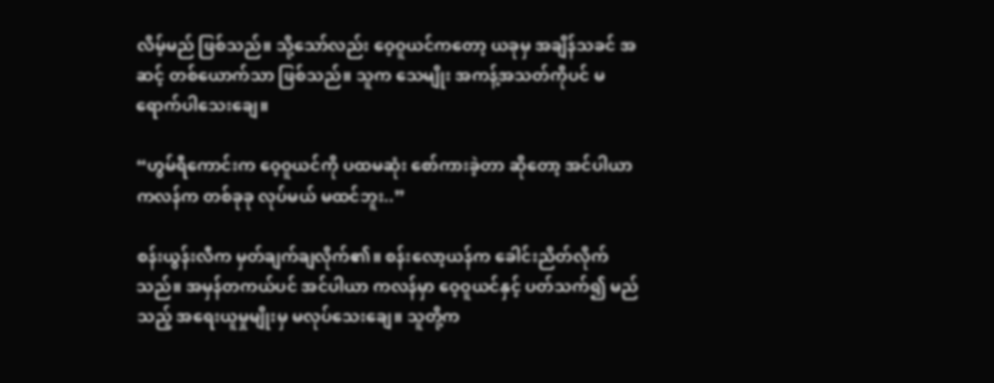လိမ့်မည် ဖြစ်သည်။ သို့သော်လည်း ဝေ့ဝူယင်ကတော့ ယခုမှ အချိန်သခင် အဆင့် တစ်ယောက်သာ ဖြစ်သည်။ သူက သေမျိုး အကန့်အသတ်ကိုပင် မရောက်ပါသေးချေ။

“ဟွမ်ရီကောင်းက ဝေ့ဝူယင်ကို ပထမဆုံး စော်ကားခဲ့တာ ဆိုတော့ အင်ပါယာ ကလန်က တစ်ခုခု လုပ်မယ် မထင်ဘူး..”

စန်းယွန်းလီက မှတ်ချက်ချလိုက်၏။ စန်းလော့ယန်က ခေါင်းညိတ်လိုက်သည်။ အမှန်တကယ်ပင် အင်ပါယာ ကလန်မှာ ဝေ့ဝူယင်နှင့် ပတ်သက်၍ မည်သည့် အရေးယူမှုမျိုးမှ မလုပ်သေးချေ။ သူတို့က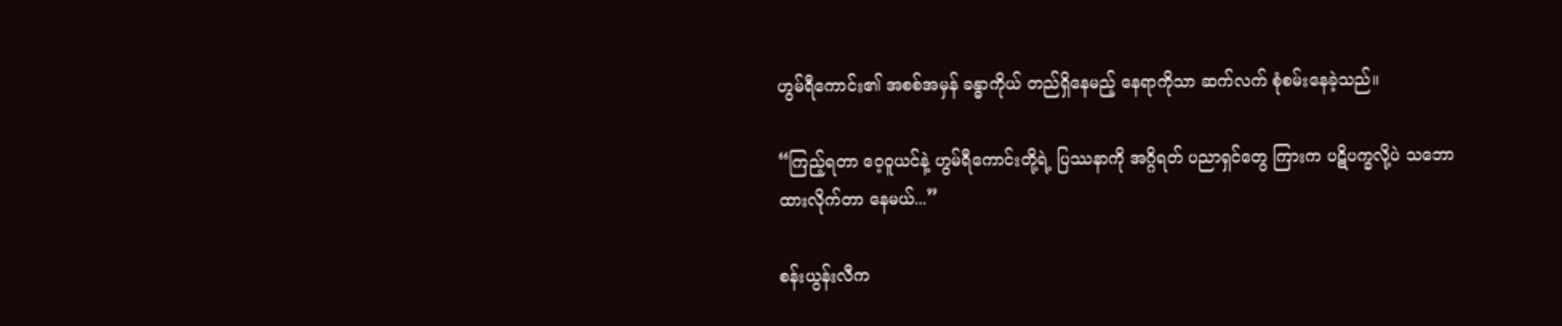ဟွမ်ရီကောင်း၏ အစစ်အမှန် ခန္ဓာကိုယ် တည်ရှိနေမည့် နေရာကိုသာ ဆက်လက် စုံစမ်းနေခဲ့သည်။

“ကြည့်ရတာ ဝေ့ဝူယင်နဲ့ ဟွမ်ရီကောင်းတို့ရဲ့ ပြဿနာကို အဂ္ဂိရတ် ပညာရှင်တွေ ကြားက ပဋိပက္ခလို့ပဲ သဘောထားလိုက်တာ နေမယ်...”

စန်းယွန်းလီက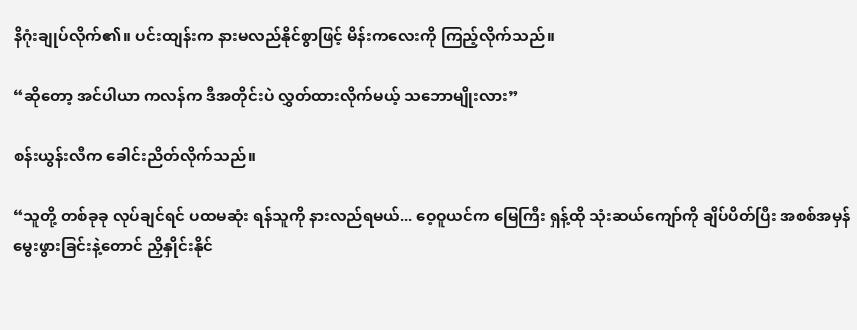နိဂုံးချုပ်လိုက်၏။ ပင်းထျန်းက နားမလည်နိုင်စွာဖြင့် မိန်းကလေးကို ကြည့်လိုက်သည်။

“ဆိုတော့ အင်ပါယာ ကလန်က ဒီအတိုင်းပဲ လွှတ်ထားလိုက်မယ့် သဘောမျိုးလား”

စန်းယွန်းလီက ခေါင်းညိတ်လိုက်သည်။

“သူတို့ တစ်ခုခု လုပ်ချင်ရင် ပထမဆုံး ရန်သူကို နားလည်ရမယ်... ဝေ့ဝူယင်က မြေကြီး ရှန့်ထို သုံးဆယ်ကျော်ကို ချိပ်ပိတ်ပြီး အစစ်အမှန် မွေးဖွားခြင်းနဲ့တောင် ညှိနှိုင်းနိုင်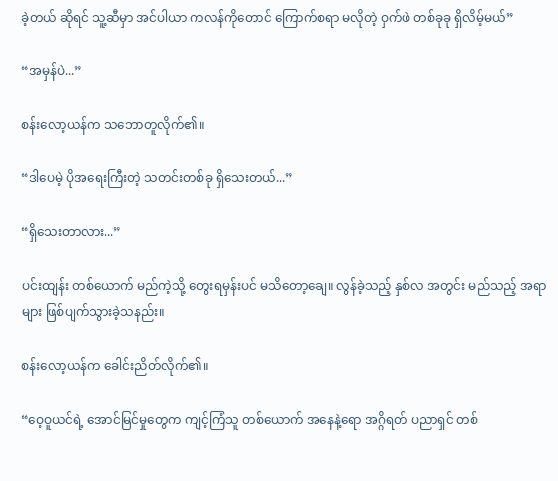ခဲ့တယ် ဆိုရင် သူ့ဆီမှာ အင်ပါယာ ကလန်ကိုတောင် ကြောက်စရာ မလိုတဲ့ ဝှက်ဖဲ တစ်ခုခု ရှိလိမ့်မယ်”

“အမှန်ပဲ...”

စန်းလော့ယန်က သဘောတူလိုက်၏။

“ဒါပေမဲ့ ပိုအရေးကြီးတဲ့ သတင်းတစ်ခု ရှိသေးတယ်...”

“ရှိသေးတာလား...”

ပင်းထျန်း တစ်ယောက် မည်ကဲ့သို့ တွေးရမှန်းပင် မသိတော့ချေ။ လွန်ခဲ့သည့် နှစ်လ အတွင်း မည်သည့် အရာများ ဖြစ်ပျက်သွားခဲ့သနည်း။

စန်းလော့ယန်က ခေါင်းညိတ်လိုက်၏။

“ဝေ့ဝူယင်ရဲ့ အောင်မြင်မှုတွေက ကျင့်ကြံသူ တစ်ယောက် အနေနဲ့ရော အဂ္ဂိရတ် ပညာရှင် တစ်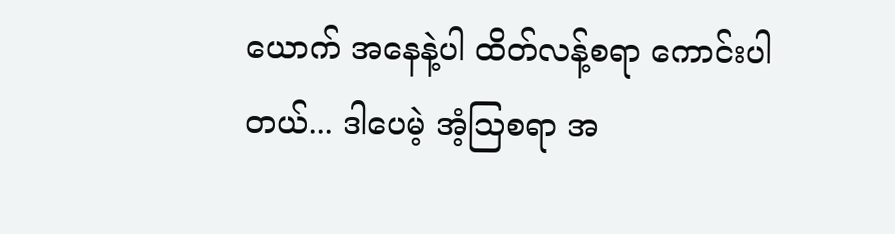ယောက် အနေနဲ့ပါ ထိတ်လန့်စရာ ကောင်းပါတယ်... ဒါပေမဲ့ အံ့သြစရာ အ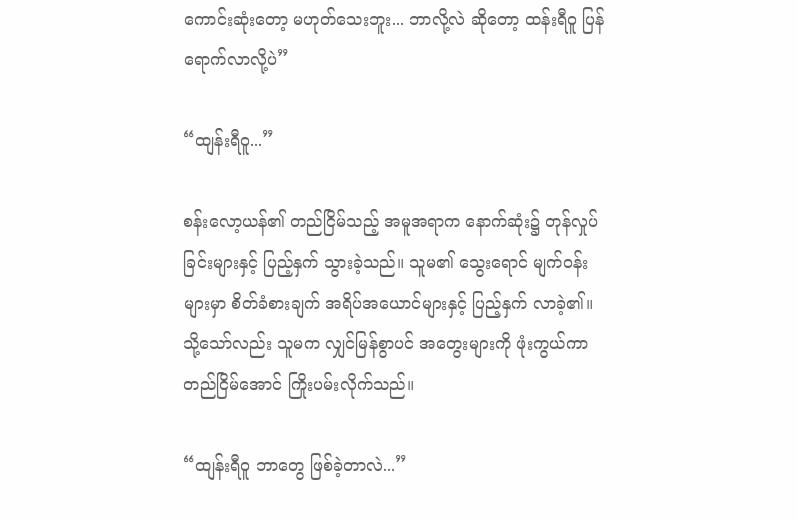ကောင်းဆုံးတော့ မဟုတ်သေးဘူး... ဘာလို့လဲ ဆိုတော့ ထန်းရီဝူ ပြန်ရောက်လာလို့ပဲ”

“ထျန်းရီဝူ...”

စန်းလော့ယန်၏ တည်ငြိမ်သည့် အမူအရာက နောက်ဆုံး၌ တုန်လှုပ်ခြင်းများနှင့် ပြည့်နှက် သွားခဲ့သည်။ သူမ၏ သွေးရောင် မျက်ဝန်းများမှာ စိတ်ခံစားချက် အရိပ်အယောင်များနှင့် ပြည့်နှက် လာခဲ့၏။ သို့သော်လည်း သူမက လျှင်မြန်စွာပင် အတွေးများကို ဖုံးကွယ်ကာ တည်ငြိမ်အောင် ကြိုးပမ်းလိုက်သည်။

“ထျန်းရီဝူ ဘာတွေ ဖြစ်ခဲ့တာလဲ...”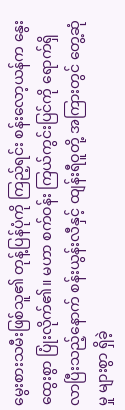မွေးစားသမီးဖြစ်သူ၏ တုန့်ပြန်ပုံကို ကြည့်ရင်း စန်းလော့ယန်က နွေးထွေးစွာ ပြုံးလိုက်၏။ မဟာ စက်ဝန်း ကြယ်ကွင်းပြင်ကို ရောက်ရှိလာပြီးသည့်နောက် စန်းယွန်းလီနှင့် ထျန်းရီဝူတို့ အကြားတွင် တွေ့ဆုံမှု များစွာ ရှိခဲ့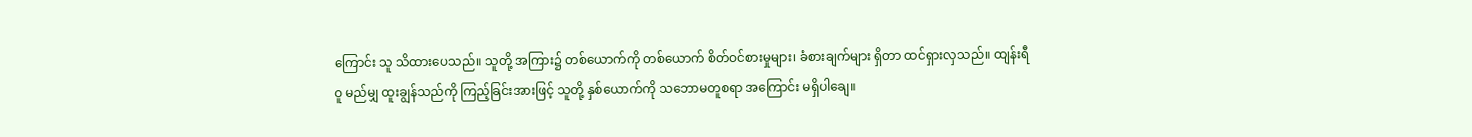ကြောင်း သူ သိထားပေသည်။ သူတို့ အကြား၌ တစ်ယောက်ကို တစ်ယောက် စိတ်ဝင်စားမှုများ၊ ခံစားချက်များ ရှိတာ ထင်ရှားလှသည်။ ထျန်းရီဝူ မည်မျှ ထူးချွန်သည်ကို ကြည့်ခြင်းအားဖြင့် သူတို့ နှစ်ယောက်ကို သဘောမတူစရာ အကြောင်း မရှိပါချေ။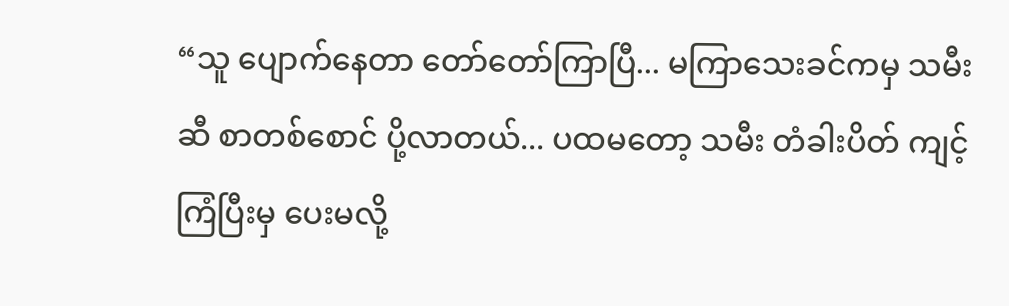“သူ ပျောက်နေတာ တော်တော်ကြာပြီ... မကြာသေးခင်ကမှ သမီးဆီ စာတစ်စောင် ပို့လာတယ်... ပထမတော့ သမီး တံခါးပိတ် ကျင့်ကြံပြီးမှ ပေးမလို့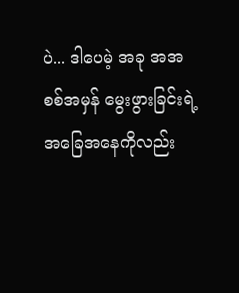ပဲ... ဒါပေမဲ့ အခု အအစစ်အမှန် မွေးဖွားခြင်းရဲ့ အခြေအနေကိုလည်း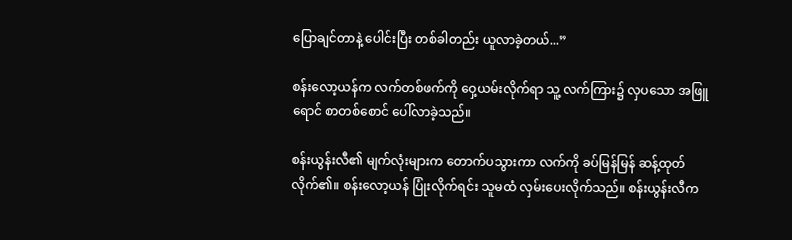ပြောချင်တာနဲ့ ပေါင်းပြီး တစ်ခါတည်း ယူလာခဲ့တယ်...”

စန်းလော့ယန်က လက်တစ်ဖက်ကို ဝှေ့ယမ်းလိုက်ရာ သူ့ လက်ကြား၌ လှပသော အဖြူရောင် စာတစ်စောင် ပေါ်လာခဲ့သည်။

စန်းယွန်းလီ၏ မျက်လုံးများက တောက်ပသွားကာ လက်ကို ခပ်မြန်မြန် ဆန့်ထုတ် လိုက်၏။ စန်းလော့ယန် ပြုံးလိုက်ရင်း သူမထံ လှမ်းပေးလိုက်သည်။ စန်းယွန်းလီက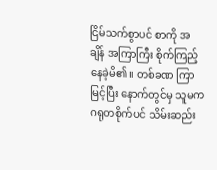ငြိမ်သက်စွာပင် စာကို အချိန် အကြာကြီး စိုက်ကြည့် နေခဲ့မိ၏။ တစ်ခဏ ကြာမြင့်ပြီး နောက်တွင်မှ သူမက ဂရုတစိုက်ပင် သိမ်းဆည်း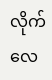လိုက်လေ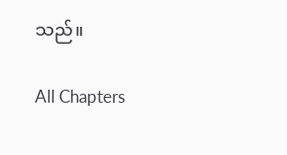သည်။

All Chapters